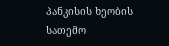პანკისის ხეობის სათემო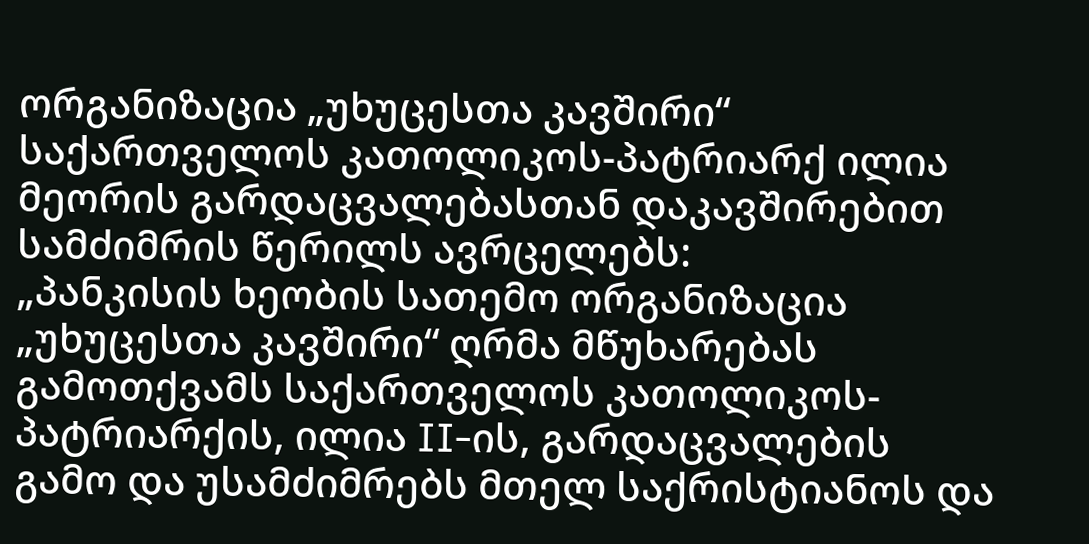ორგანიზაცია „უხუცესთა კავშირი“ საქართველოს კათოლიკოს-პატრიარქ ილია მეორის გარდაცვალებასთან დაკავშირებით სამძიმრის წერილს ავრცელებს:
„პანკისის ხეობის სათემო ორგანიზაცია „უხუცესთა კავშირი“ ღრმა მწუხარებას გამოთქვამს საქართველოს კათოლიკოს-პატრიარქის, ილია II-ის, გარდაცვალების გამო და უსამძიმრებს მთელ საქრისტიანოს და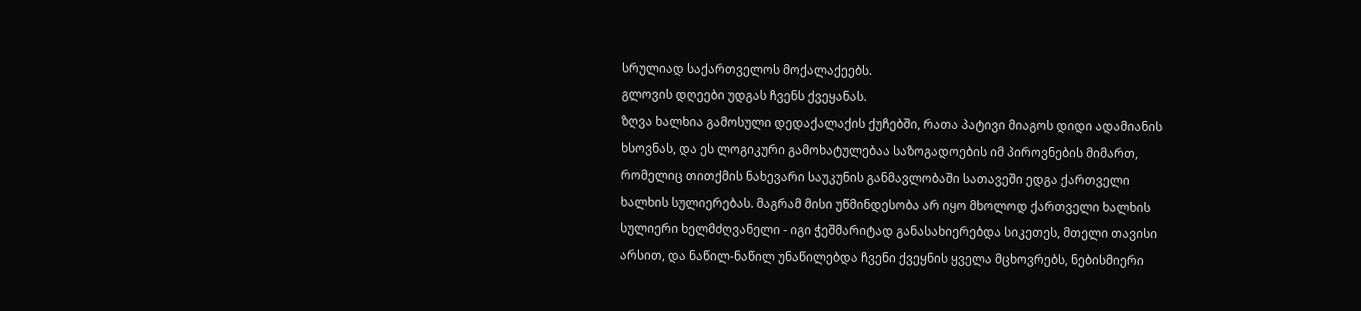სრულიად საქართველოს მოქალაქეებს.
გლოვის დღეები უდგას ჩვენს ქვეყანას.
ზღვა ხალხია გამოსული დედაქალაქის ქუჩებში, რათა პატივი მიაგოს დიდი ადამიანის ხსოვნას, და ეს ლოგიკური გამოხატულებაა საზოგადოების იმ პიროვნების მიმართ, რომელიც თითქმის ნახევარი საუკუნის განმავლობაში სათავეში ედგა ქართველი ხალხის სულიერებას. მაგრამ მისი უწმინდესობა არ იყო მხოლოდ ქართველი ხალხის სულიერი ხელმძღვანელი - იგი ჭეშმარიტად განასახიერებდა სიკეთეს, მთელი თავისი არსით, და ნაწილ-ნაწილ უნაწილებდა ჩვენი ქვეყნის ყველა მცხოვრებს, ნებისმიერი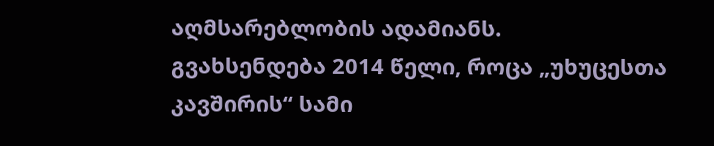აღმსარებლობის ადამიანს.
გვახსენდება 2014 წელი, როცა „უხუცესთა კავშირის“ სამი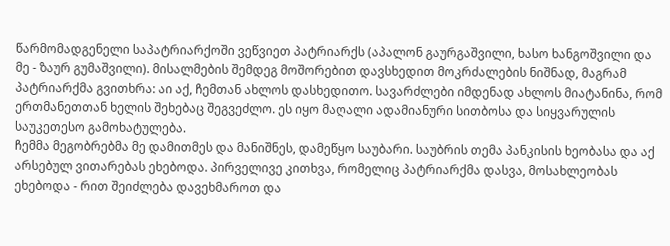წარმომადგენელი საპატრიარქოში ვეწვიეთ პატრიარქს (აპალონ გაურგაშვილი, ხასო ხანგოშვილი და მე - ზაურ გუმაშვილი). მისალმების შემდეგ მოშორებით დავსხედით მოკრძალების ნიშნად, მაგრამ პატრიარქმა გვითხრა: აი აქ, ჩემთან ახლოს დასხედითო. სავარძლები იმდენად ახლოს მიატანინა, რომ ერთმანეთთან ხელის შეხებაც შეგვეძლო. ეს იყო მაღალი ადამიანური სითბოსა და სიყვარულის საუკეთესო გამოხატულება.
ჩემმა მეგობრებმა მე დამითმეს და მანიშნეს, დამეწყო საუბარი. საუბრის თემა პანკისის ხეობასა და აქ არსებულ ვითარებას ეხებოდა. პირველივე კითხვა, რომელიც პატრიარქმა დასვა, მოსახლეობას ეხებოდა - რით შეიძლება დავეხმაროთ და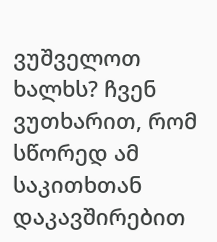ვუშველოთ ხალხს? ჩვენ ვუთხარით, რომ სწორედ ამ საკითხთან დაკავშირებით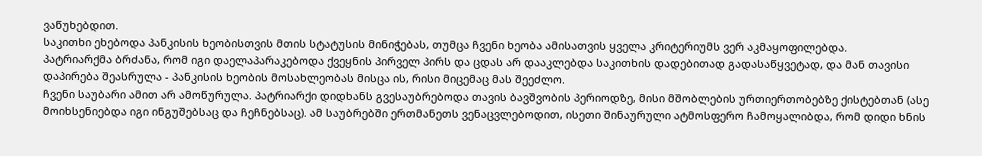ვაწუხებდით.
საკითხი ეხებოდა პანკისის ხეობისთვის მთის სტატუსის მინიჭებას, თუმცა ჩვენი ხეობა ამისათვის ყველა კრიტერიუმს ვერ აკმაყოფილებდა.
პატრიარქმა ბრძანა, რომ იგი დაელაპარაკებოდა ქვეყნის პირველ პირს და ცდას არ დააკლებდა საკითხის დადებითად გადასაწყვეტად, და მან თავისი დაპირება შეასრულა - პანკისის ხეობის მოსახლეობას მისცა ის, რისი მიცემაც მას შეეძლო.
ჩვენი საუბარი ამით არ ამოწურულა. პატრიარქი დიდხანს გვესაუბრებოდა თავის ბავშვობის პერიოდზე, მისი მშობლების ურთიერთობებზე ქისტებთან (ასე მოიხსენიებდა იგი ინგუშებსაც და ჩეჩნებსაც). ამ საუბრებში ერთმანეთს ვენაცვლებოდით, ისეთი შინაურული ატმოსფერო ჩამოყალიბდა, რომ დიდი ხნის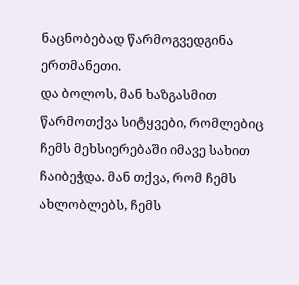ნაცნობებად წარმოგვედგინა ერთმანეთი.
და ბოლოს, მან ხაზგასმით წარმოთქვა სიტყვები, რომლებიც ჩემს მეხსიერებაში იმავე სახით ჩაიბეჭდა. მან თქვა, რომ ჩემს ახლობლებს, ჩემს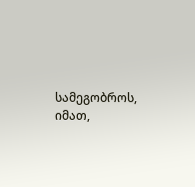სამეგობროს, იმათ,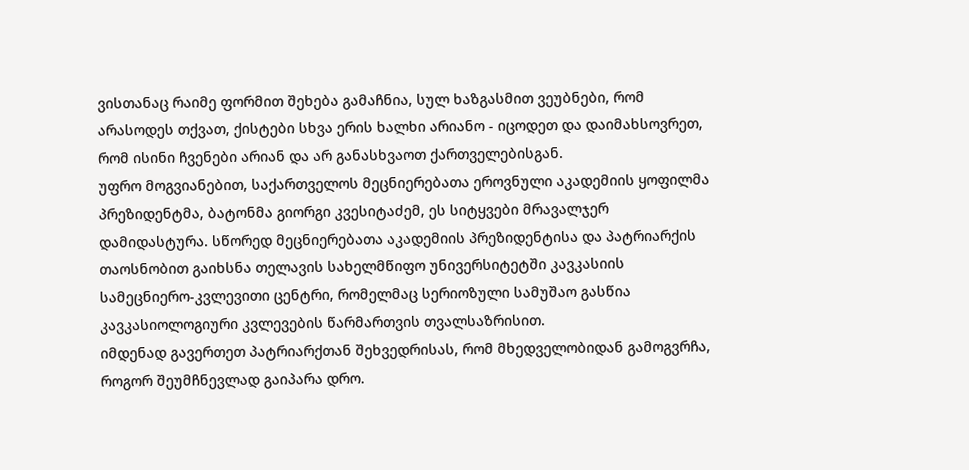ვისთანაც რაიმე ფორმით შეხება გამაჩნია, სულ ხაზგასმით ვეუბნები, რომ არასოდეს თქვათ, ქისტები სხვა ერის ხალხი არიანო - იცოდეთ და დაიმახსოვრეთ, რომ ისინი ჩვენები არიან და არ განასხვაოთ ქართველებისგან.
უფრო მოგვიანებით, საქართველოს მეცნიერებათა ეროვნული აკადემიის ყოფილმა პრეზიდენტმა, ბატონმა გიორგი კვესიტაძემ, ეს სიტყვები მრავალჯერ დამიდასტურა. სწორედ მეცნიერებათა აკადემიის პრეზიდენტისა და პატრიარქის თაოსნობით გაიხსნა თელავის სახელმწიფო უნივერსიტეტში კავკასიის სამეცნიერო-კვლევითი ცენტრი, რომელმაც სერიოზული სამუშაო გასწია კავკასიოლოგიური კვლევების წარმართვის თვალსაზრისით.
იმდენად გავერთეთ პატრიარქთან შეხვედრისას, რომ მხედველობიდან გამოგვრჩა, როგორ შეუმჩნევლად გაიპარა დრო.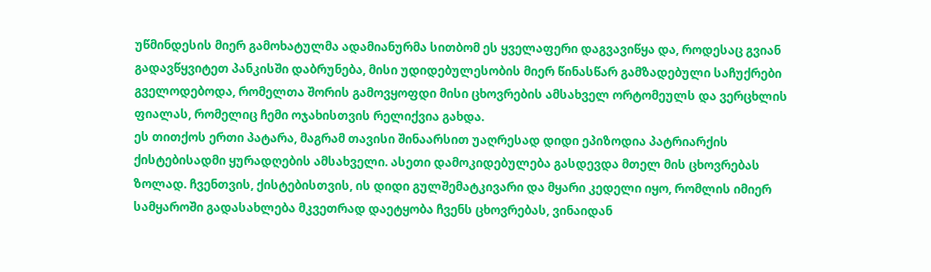უწმინდესის მიერ გამოხატულმა ადამიანურმა სითბომ ეს ყველაფერი დაგვავიწყა და, როდესაც გვიან გადავწყვიტეთ პანკისში დაბრუნება, მისი უდიდებულესობის მიერ წინასწარ გამზადებული საჩუქრები გველოდებოდა, რომელთა შორის გამოვყოფდი მისი ცხოვრების ამსახველ ორტომეულს და ვერცხლის ფიალას, რომელიც ჩემი ოჯახისთვის რელიქვია გახდა.
ეს თითქოს ერთი პატარა, მაგრამ თავისი შინაარსით უაღრესად დიდი ეპიზოდია პატრიარქის ქისტებისადმი ყურადღების ამსახველი. ასეთი დამოკიდებულება გასდევდა მთელ მის ცხოვრებას ზოლად. ჩვენთვის, ქისტებისთვის, ის დიდი გულშემატკივარი და მყარი კედელი იყო, რომლის იმიერ სამყაროში გადასახლება მკვეთრად დაეტყობა ჩვენს ცხოვრებას, ვინაიდან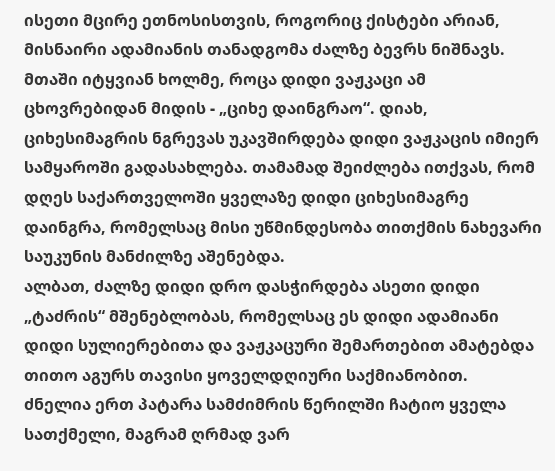ისეთი მცირე ეთნოსისთვის, როგორიც ქისტები არიან, მისნაირი ადამიანის თანადგომა ძალზე ბევრს ნიშნავს.
მთაში იტყვიან ხოლმე, როცა დიდი ვაჟკაცი ამ ცხოვრებიდან მიდის - „ციხე დაინგრაო“. დიახ, ციხესიმაგრის ნგრევას უკავშირდება დიდი ვაჟკაცის იმიერ სამყაროში გადასახლება. თამამად შეიძლება ითქვას, რომ დღეს საქართველოში ყველაზე დიდი ციხესიმაგრე დაინგრა, რომელსაც მისი უწმინდესობა თითქმის ნახევარი საუკუნის მანძილზე აშენებდა.
ალბათ, ძალზე დიდი დრო დასჭირდება ასეთი დიდი „ტაძრის“ მშენებლობას, რომელსაც ეს დიდი ადამიანი დიდი სულიერებითა და ვაჟკაცური შემართებით ამატებდა თითო აგურს თავისი ყოველდღიური საქმიანობით.
ძნელია ერთ პატარა სამძიმრის წერილში ჩატიო ყველა სათქმელი, მაგრამ ღრმად ვარ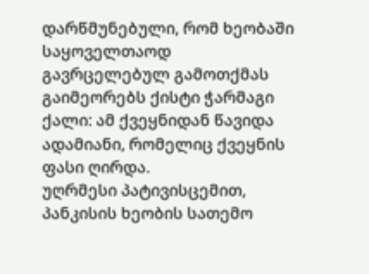დარწმუნებული, რომ ხეობაში საყოველთაოდ გავრცელებულ გამოთქმას გაიმეორებს ქისტი ჭარმაგი ქალი: ამ ქვეყნიდან წავიდა ადამიანი, რომელიც ქვეყნის ფასი ღირდა.
უღრმესი პატივისცემით,
პანკისის ხეობის სათემო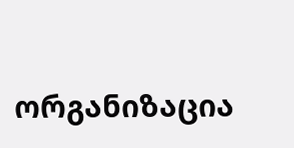ორგანიზაცია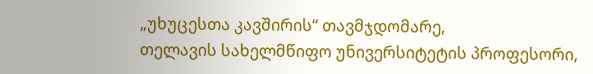„უხუცესთა კავშირის“ თავმჯდომარე,
თელავის სახელმწიფო უნივერსიტეტის პროფესორი,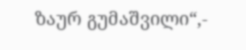ზაურ გუმაშვილი“,-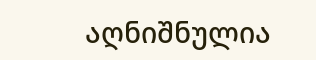აღნიშნულია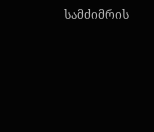სამძიმრის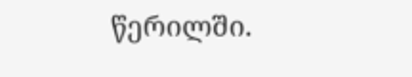წერილში.